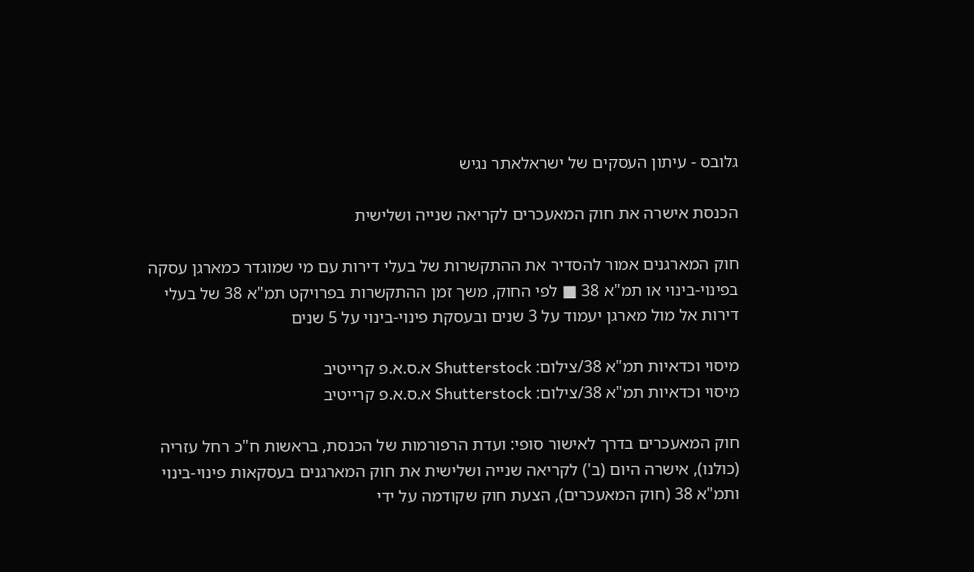גלובס - עיתון העסקים של ישראלאתר נגיש

הכנסת אישרה את חוק המאעכרים לקריאה שנייה ושלישית

חוק המארגנים אמור להסדיר את ההתקשרות של בעלי דירות עם מי שמוגדר כמארגן עסקה בפינוי-בינוי או תמ"א 38 ■ לפי החוק, משך זמן ההתקשרות בפרויקט תמ"א 38 של בעלי דירות אל מול מארגן יעמוד על 3 שנים ובעסקת פינוי-בינוי על 5 שנים

מיסוי וכדאיות תמ"א 38/צילום: Shutterstock א.ס.א.פ קרייטיב
מיסוי וכדאיות תמ"א 38/צילום: Shutterstock א.ס.א.פ קרייטיב

חוק המאעכרים בדרך לאישור סופי: ועדת הרפורמות של הכנסת, בראשות ח"כ רחל עזריה (כולנו), אישרה היום (ב') לקריאה שנייה ושלישית את חוק המארגנים בעסקאות פינוי-בינוי ותמ"א 38 (חוק המאעכרים), הצעת חוק שקודמה על ידי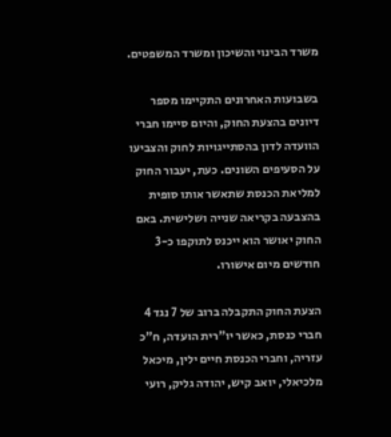משרד הבינוי והשיכון ומשרד המשפטים.

בשבועות האחרונים התקיימו מספר דיונים בהצעת החוק, והיום סיימו חברי הוועדה לדון בהסתייגויות לחוק והצביעו על הסעיפים השונים. כעת, יעבור החוק למליאת הכנסת שתאשר אותו סופית בהצבעה בקריאה שנייה ושלישית. באם החוק יאושר הוא ייכנס לתוקפו כ-3 חודשים מיום אישורו.

הצעת החוק התקבלה ברוב של 7 נגד 4 חברי כנסת, כאשר יו"רית הועדה, ח"כ עזריה, וחברי הכנסת חיים ילין, מיכאל מלכיאלי, יואב קיש, יהודה גליק, רועי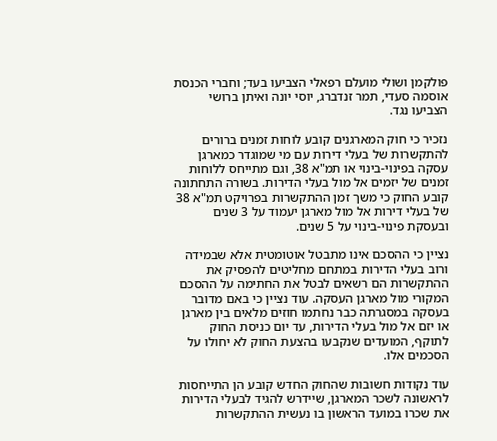פולקמן ושולי מועלם רפאלי הצביעו בעד; וחברי הכנסת אוסמה סעדי, תמר זנדברג, יוסי יונה ואיתן ברושי הצביעו נגד.

נזכיר כי חוק המארגנים קובע לוחות זמנים ברורים להתקשרות של בעלי דירות עם מי שמוגדר כמארגן עסקה בפינוי-בינוי או תמ"א 38, וגם מתייחס ללוחות זמנים של יזמים אל מול בעלי הדירות. בשורה התחתונה קובע החוק כי משך זמן ההתקשרות בפרויקט תמ"א 38 של בעלי דירות אל מול מארגן יעמוד על 3 שנים ובעסקת פינוי-בינוי על 5 שנים.

נציין כי ההסכם אינו מתבטל אוטומטית אלא שבמידה ורוב בעלי הדירות במתחם מחליטים להפסיק את ההתקשרות הם רשאים לבטל את החתימה על ההסכם המקורי מול מארגן העסקה. עוד נציין כי באם מדובר בעסקה במסגרתה כבר נחתמו חוזים מלאים בין מארגן או יזם אל מול בעלי הדירות, עד יום כניסת החוק לתוקף, המועדים שנקבעו בהצעת החוק לא יחולו על הסכמים אלו.

עוד נקודות חשובות שהחוק החדש קובע הן התייחסות לראשונה לשכר המארגן, שיידרש להגיד לבעלי הדירות את שכרו במועד הראשון בו נעשית ההתקשרות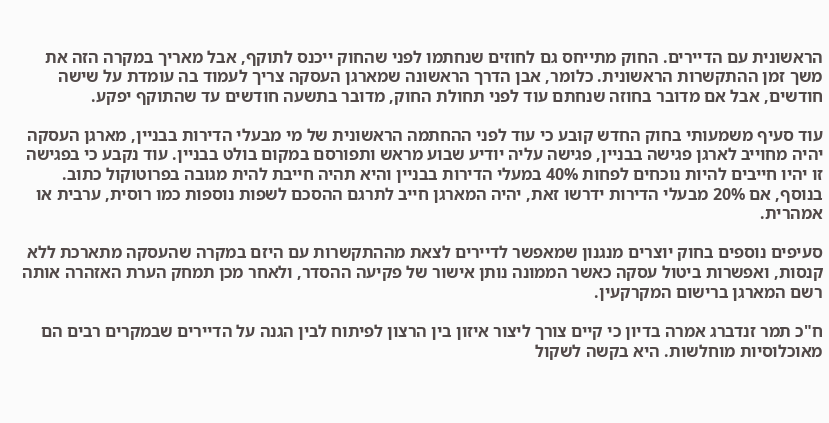הראשונית עם הדיירים. החוק מתייחס גם לחוזים שנחתמו לפני שהחוק ייכנס לתוקף, אבל מאריך במקרה הזה את משך זמן ההתקשרות הראשונית. כלומר, אבן הדרך הראשונה שמארגן העסקה צריך לעמוד בה עומדת על שישה חודשים, אבל אם מדובר בחוזה שנחתם עוד לפני תחולת החוק, מדובר בתשעה חודשים עד שהתוקף יפקע.

עוד סעיף משמעותי בחוק החדש קובע כי עוד לפני ההחתמה הראשונית של מי מבעלי הדירות בבניין, מארגן העסקה יהיה מחוייב לארגן פגישה בבניין, פגישה עליה יודיע שבוע מראש ותפורסם במקום בולט בבניין. עוד נקבע כי בפגישה זו יהיו חייבים להיות נוכחים לפחות 40% במעלי הדירות בבניין והיא תהיה חייבת להית מגובה בפרוטוקול כתוב. בנוסף, אם 20% מבעלי הדירות ידרשו זאת, יהיה המארגן חייב לתרגם ההסכם לשפות נוספות כמו רוסית, ערבית או אמהרית.

סעיפים נוספים בחוק יוצרים מנגנון שמאפשר לדיירים לצאת מההתקשרות עם היזם במקרה שהעסקה מתארכת ללא קנסות, ואפשרות ביטול עסקה כאשר הממונה נותן אישור של פקיעה ההסדר, ולאחר מכן תמחק הערת האזהרה אותה רשם המארגן ברישום המקרקעין.

ח"כ תמר זנדברג אמרה בדיון כי קיים צורך ליצור איזון בין הרצון לפיתוח לבין הגנה על הדיירים שבמקרים רבים הם מאוכלוסיות מוחלשות. היא בקשה לשקול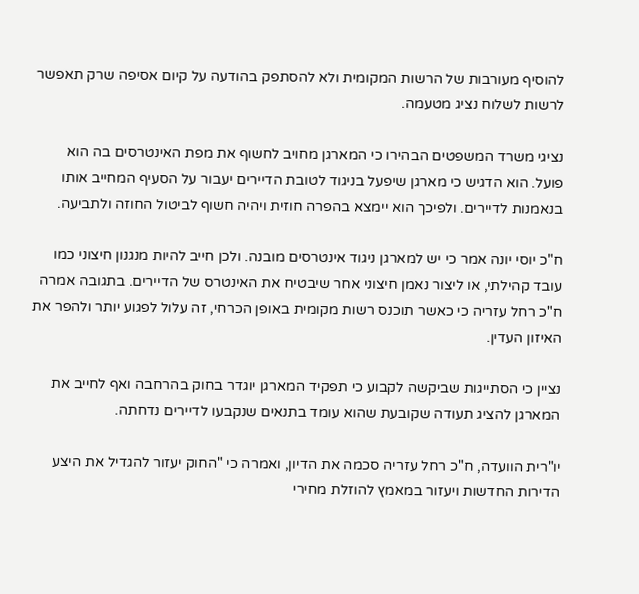להוסיף מעורבות של הרשות המקומית ולא להסתפק בהודעה על קיום אסיפה שרק תאפשר לרשות לשלוח נציג מטעמה.

נציגי משרד המשפטים הבהירו כי המארגן מחויב לחשוף את מפת האינטרסים בה הוא פועל. הוא הדגיש כי מארגן שיפעל בניגוד לטובת הדיירים יעבור על הסעיף המחייב אותו בנאמנות לדיירים. ולפיכך הוא יימצא בהפרה חוזית ויהיה חשוף לביטול החוזה ולתביעה.

ח"כ יוסי יונה אמר כי יש למארגן ניגוד אינטרסים מובנה. ולכן חייב להיות מנגנון חיצוני כמו עובד קהילתי, או ליצור נאמן חיצוני אחר שיבטיח את האינטרס של הדיירים. בתגובה אמרה ח"כ רחל עזריה כי כאשר תוכנס רשות מקומית באופן הכרחי, זה עלול לפגוע יותר ולהפר את האיזון העדין.

נציין כי הסתייגות שביקשה לקבוע כי תפקיד המארגן יוגדר בחוק בהרחבה ואף לחייב את המארגן להציג תעודה שקובעת שהוא עומד בתנאים שנקבעו לדיירים נדחתה.

יו"רית הוועדה, ח"כ רחל עזריה סכמה את הדיון, ואמרה כי "החוק יעזור להגדיל את היצע הדירות החדשות ויעזור במאמץ להוזלת מחירי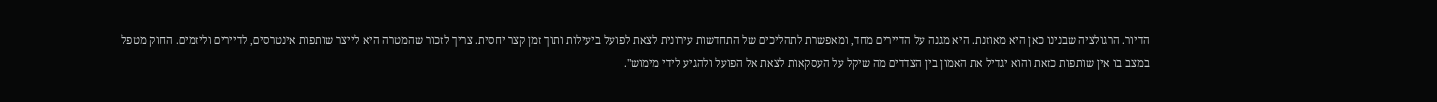הדיור. הרגולציה שבנינו כאן היא מאוזנת. היא מגנה על הדיירים מחד, ומאפשרת לתהליכים של התחדשות עירונית לצאת לפועל ביעילות ותוך זמן קצר יחסית. צריך לזכור שהמטרה היא לייצר שותפות אינטרסים, לדיירים וליזמים. החוק מטפל במצב בו אין שותפות כזאת והוא יגדיל את האמון בין הצדדים מה שיקל על העסקאות לצאת אל הפועל ולהגיע לידי מימוש".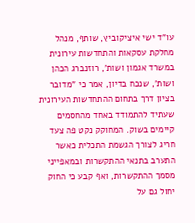עו"ד ישי איציקוביץ, שותף, מנהל מחלקת עסקאות והתחדשות עירונית במשרד אגמון ושות', רוזנברג הכהן ושות', שנכח בדיון, אמר כי "מדובר בציון דרך בתחום ההתחדשות העירונית שעתיד להתמודד באחד מהחסמים קיימים בשוק. המחוקק נקט פה צעד חריג לצורך הגשמת התכלית כאשר התערב בתנאי ההתקשרות ובמאפייני מסמך ההתקשרות, ואף קבע כי החוק יחול גם על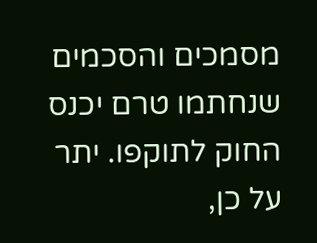מסמכים והסכמים שנחתמו טרם יכנס החוק לתוקפו. יתר על כן,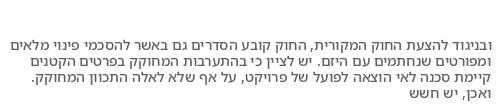ובניגוד להצעת החוק המקורית, החוק קובע הסדרים גם באשר להסכמי פינוי מלאים ומפורטים שנחתמים עם היזם. יש לציין כי בהתערבות המחוקק בפרטים הקטנים קיימת סכנה לאי הוצאה לפועל של פרויקט, על אף שלא לאלה התכוון המחוקק. ואכן, יש חשש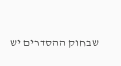שבחוק ההסדרים יש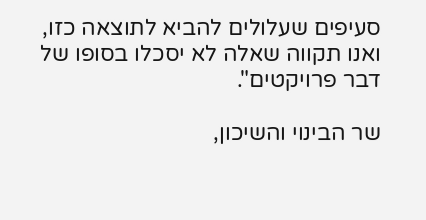סעיפים שעלולים להביא לתוצאה כזו, ואנו תקווה שאלה לא יסכלו בסופו של דבר פרויקטים".

שר הבינוי והשיכון,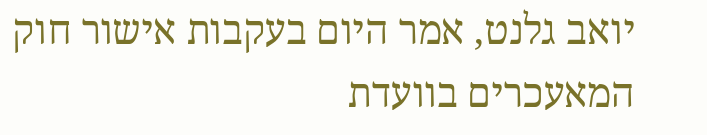יואב גלנט, אמר היום בעקבות אישור חוק המאעכרים בוועדת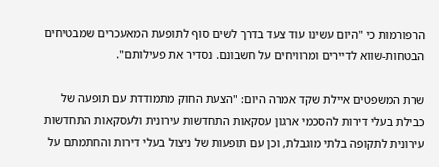הרפורמות כי "היום עשינו עוד צעד בדרך לשים סוף לתופעת המאעכרים שמבטיחים הבטחות-שווא לדיירים ומרוויחים על חשבונם. נסדיר את פעילותם".

שרת המשפטים איילת שקד אמרה היום: "הצעת החוק מתמודדת עם תופעה של כבילת בעלי דירות להסכמי ארגון עסקאות התחדשות עירונית ולעסקאות התחדשות עירונית לתקופה בלתי מוגבלת, וכן עם תופעות של ניצול בעלי דירות והחתמתם על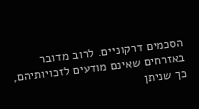הסכמים דרקוניים. לרוב מדובר באזרחים שאינם מודעים לזכויותיהם, כך שניתן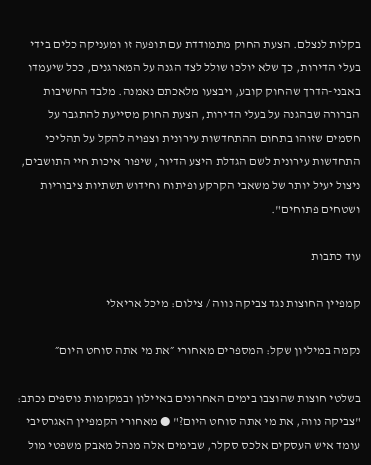בקלות לנצלם. הצעת החוק מתמודדת עם תופעה זו ומעניקה כלים בידי בעלי הדירות, כך שלא יולכו שולל לצד הגנה על המארגנים, ככל שיעמדו באבני-הדרך שהחוק קובע, ויבצעו מלאכתם נאמנה. מלבד החשיבות הברורה שבהגנה על בעלי הדירות, הצעת החוק מסייעת להתגבר על חסמים שזוהו בתחום ההתחדשות עירונית וצפויה להקל על תהליכי התחדשות עירונית לשם הגדלת היצע הדיור, שיפור איכות חיי התושבים, ניצול יעיל יותר של משאבי הקרקע ופיתוח וחידוש תשתיות ציבוריות ושטחים פתוחים".

עוד כתבות

קמפיין החוצות נגד צביקה נווה / צילום: מיכל אריאלי

נקמה במיליון שקל: המספרים מאחורי ״את מי אתה סוחט היום״

בשלטי חוצות שהוצבו בימים האחרונים באיילון ובמקומות נוספים נכתב: "צביקה נווה, את מי אתה סוחט היום?" ● מאחורי הקמפיין האגרסיבי עומד איש העסקים אלכס סקלר, שבימים אלה מנהל מאבק משפטי מול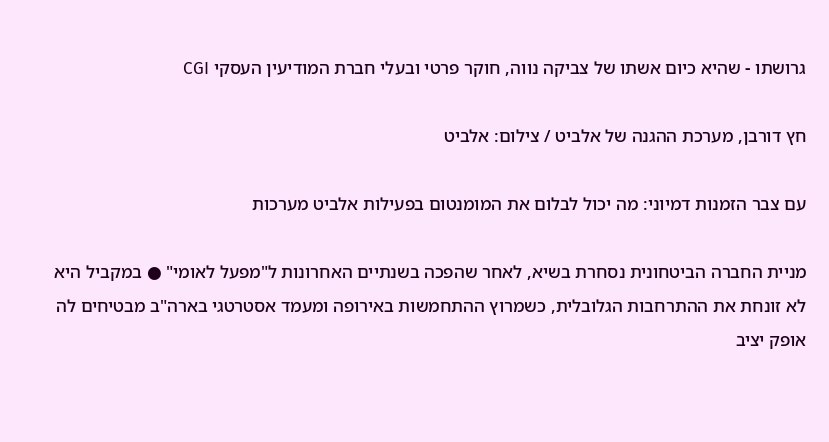גרושתו - שהיא כיום אשתו של צביקה נווה, חוקר פרטי ובעלי חברת המודיעין העסקי CGI

חץ דורבן, מערכת ההגנה של אלביט / צילום: אלביט

עם צבר הזמנות דמיוני: מה יכול לבלום את המומנטום בפעילות אלביט מערכות

מניית החברה הביטחונית נסחרת בשיא, לאחר שהפכה בשנתיים האחרונות ל"מפעל לאומי" ● במקביל היא לא זונחת את ההתרחבות הגלובלית, כשמרוץ ההתחמשות באירופה ומעמד אסטרטגי בארה"ב מבטיחים לה אופק יציב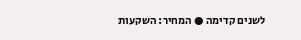לשנים קדימה ● המחיר: השקעות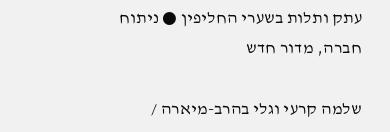עתק ותלות בשערי החליפין ● ניתוח חברה, מדור חדש

שלמה קרעי וגלי בהרב-מיארה /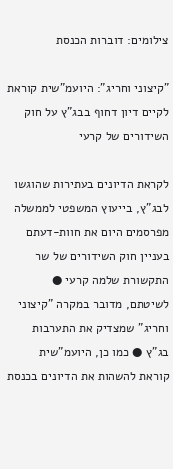צילומים: דוברות הכנסת

"קיצוני וחריג": היועמ"שית קוראת לקיים דיון דחוף בבג"ץ על חוק השידורים של קרעי

לקראת הדיונים בעתירות שהוגשו לבג"ץ, בייעוץ המשפטי לממשלה מפרסמים היום את חוות-דעתם בעניין חוק השידורים של שר התקשורת שלמה קרעי ● לשיטתם, מדובר במקרה "קיצוני וחריג" שמצדיק את התערבות בג"ץ ● כמו כן, היועמ"שית קוראת להשהות את הדיונים בכנסת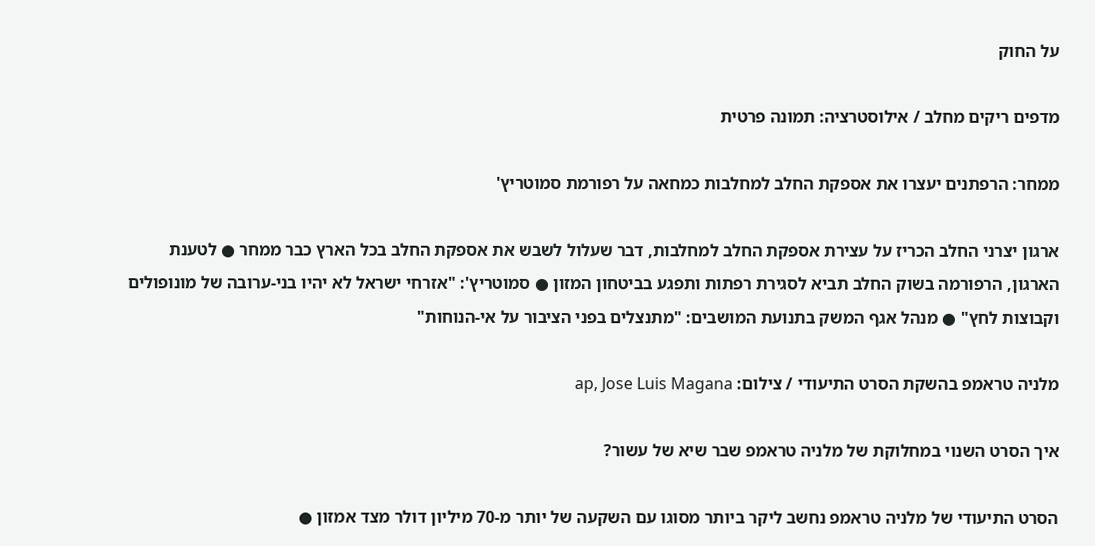על החוק

מדפים ריקים מחלב / אילוסטרציה: תמונה פרטית

ממחר: הרפתנים יעצרו את אספקת החלב למחלבות כמחאה על רפורמת סמוטריץ'

ארגון יצרני החלב הכריז על עצירת אספקת החלב למחלבות, דבר שעלול לשבש את אספקת החלב בכל הארץ כבר ממחר ● לטענת הארגון, הרפורמה בשוק החלב תביא לסגירת רפתות ותפגע בביטחון המזון ● סמוטריץ': "אזרחי ישראל לא יהיו בני-ערובה של מונופולים וקבוצות לחץ" ● מנהל אגף המשק בתנועת המושבים: "מתנצלים בפני הציבור על אי-הנוחות"

מלניה טראמפ בהשקת הסרט התיעודי / צילום: ap, Jose Luis Magana

איך הסרט השנוי במחלוקת של מלניה טראמפ שבר שיא של עשור?

הסרט התיעודי של מלניה טראמפ נחשב ליקר ביותר מסוגו עם השקעה של יותר מ-70 מיליון דולר מצד אמזון ●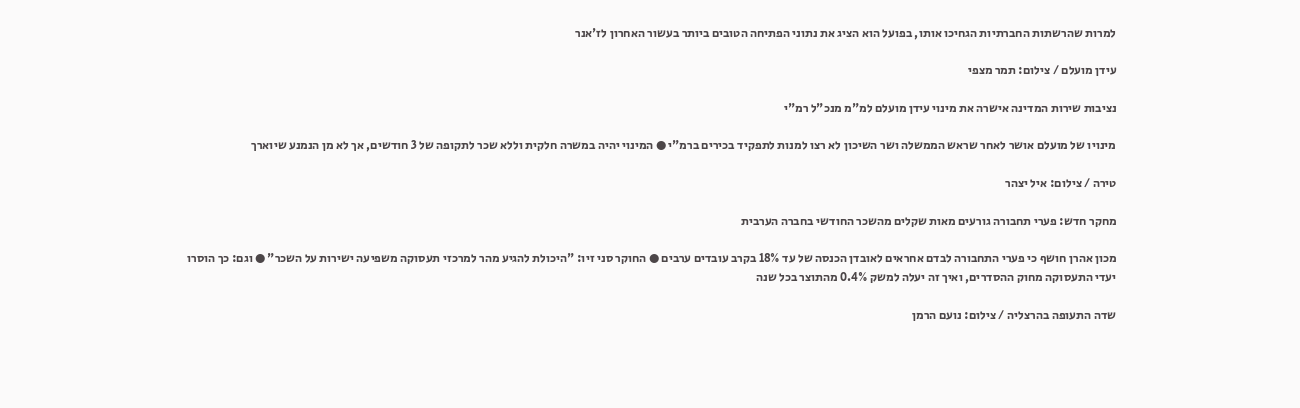למרות שהרשתות החברתיות הגחיכו אותו, בפועל הוא הציג את נתוני הפתיחה הטובים ביותר בעשור האחרון לז'אנר

עידן מועלם / צילום: תמר מצפי

נציבות שירות המדינה אישרה את מינוי עידן מועלם למ"מ מנכ"ל רמ"י

מינויו של מועלם אושר לאחר שראש הממשלה ושר השיכון לא רצו למנות לתפקיד בכירים ברמ"י ● המינוי יהיה במשרה חלקית וללא שכר לתקופה של 3 חודשים, אך לא מן הנמנע שיוארך

טירה / צילום: איל יצהר

מחקר חדש: פערי תחבורה גורעים מאות שקלים מהשכר החודשי בחברה הערבית

מכון אהרן חושף כי פערי התחבורה לבדם אחראים לאובדן הכנסה של עד 18% בקרב עובדים ערבים ● החוקר סני זיו: "היכולת להגיע מהר למרכזי תעסוקה משפיעה ישירות על השכר" ● וגם: כך הוסרו יעדי התעסוקה מחוק ההסדרים, ואיך זה יעלה למשק 0.4% מהתוצר בכל שנה

שדה התעופה בהרצליה / צילום: נועם הרמן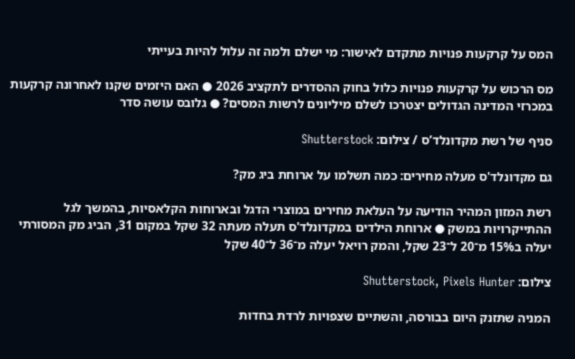המס על קרקעות פנויות מתקדם לאישור: מי ישלם ולמה זה עלול להיות בעייתי

מס הרכוש על קרקעות פנויות כלול בחוק ההסדרים לתקציב 2026 ● האם היזמים שקנו לאחרונה קרקעות במכרזי המדינה הגדולים יצטרכו לשלם מיליונים לרשות המסים? ● גלובס עושה סדר

סניף של רשת מקדונלד’ס / צילום: Shutterstock

גם מקדונלד'ס מעלה מחירים: כמה תשלמו על ארוחת ביג מק?

רשת המזון המהיר הודיעה על העלאת מחירים במוצרי הדגל ובארוחות הקלאסיות, בהמשך לגל ההתייקרויות במשק ● ארוחת הילדים במקדונלד'ס תעלה מעתה 32 שקל במקום 31, הביג מק המסורתי יעלה ב15% מ־20 ל־23 שקל, והמק רויאל יעלה מ־36 ל־40 שקל

צילום: Shutterstock, Pixels Hunter

המניה שתזנק היום בבורסה, והשתיים שצפויות לרדת בחדות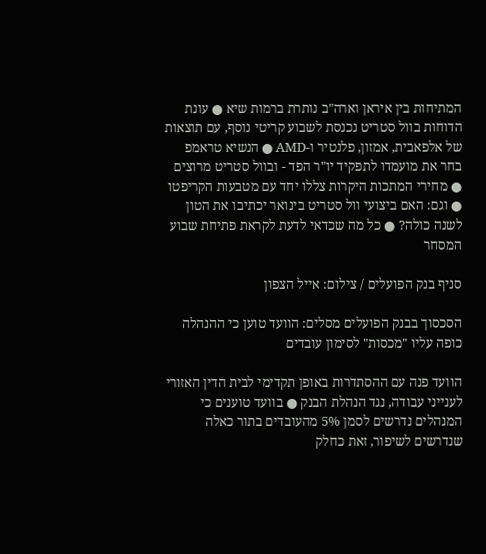המתיחות בין איראן וארה"ב נותרת ברמות שיא ● עונת הדוחות בוול סטריט נכנסת לשבוע קריטי נוסף, עם תוצאות של אלפאבית, אמזון, פלנטיר ו-AMD ● הנשיא טראמפ בחר את מועמדו לתפקיד יו"ר הפד - ובוול סטריט מרוצים ● מחירי המתכות היקרות צללו יחד עם מטבעות הקריפטו ● וגם: האם ביצועי וול סטריט בינואר יכתיבו את הטון לשנה כולה? ● כל מה שכדאי לדעת לקראת פתיחת שבוע המסחר

סניף בנק הפועלים / צילום: אייל הצפון

הסכסוך בבנק הפועלים מסלים: הוועד טוען כי ההנהלה כופה עליו "מכסות" לסימון עובדים

הוועד פנה עם ההסתדרות באופן תקדימי לבית הדין האזורי לענייני עבודה, נגד הנהלת הבנק ● בוועד טוענים כי המנהלים נדרשים לסמן 5% מהעובדים בתור כאלה שנדרשים לשיפור, זאת כחלק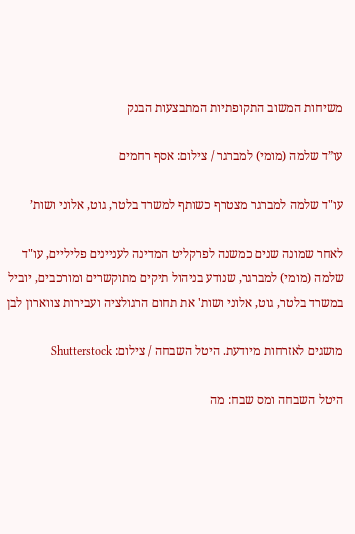משיחות המשוב התקופתיות המתבצעות הבנק

עו”ד שלמה (מומי) למברגר / צילום: אסף רחמים

עו"ד שלמה למברגר מצטרף כשותף למשרד בלטר, גוט, אלוני ושות’

לאחר שמונה שנים כמשנה לפרקליט המדינה לעניינים פליליים, עו"ד שלמה (מומי) למברגר, שנודע בניהול תיקים מתוקשרים ומורכבים, יוביל במשרד בלטר, גוט, אלוני ושות' את תחום הרגולציה ועבירות צווארון לבן

מושגים לאזרחות מיודעת. היטל השבחה / צילום: Shutterstock

היטל השבחה ומס שבח: מה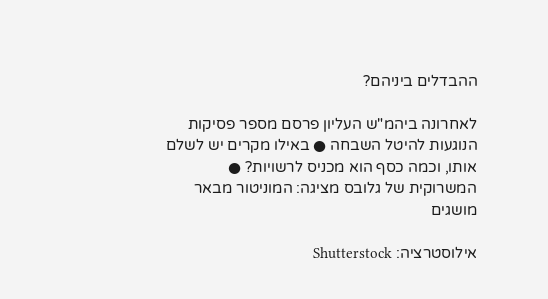ההבדלים ביניהם?

לאחרונה ביהמ"ש העליון פרסם מספר פסיקות הנוגעות להיטל השבחה ● באילו מקרים יש לשלם אותו, וכמה כסף הוא מכניס לרשויות? ● המשרוקית של גלובס מציגה: המוניטור מבאר מושגים

אילוסטרציה: Shutterstock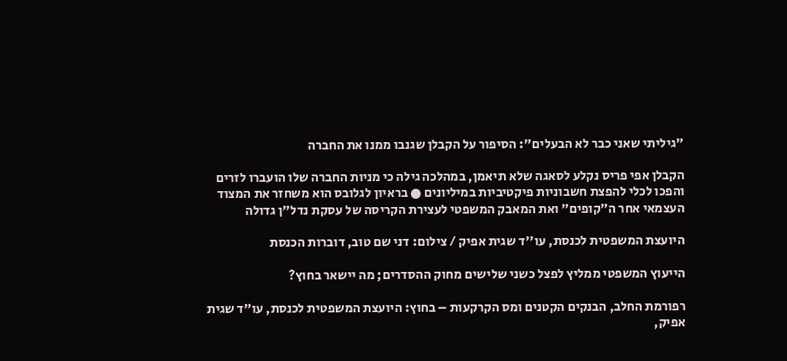"גיליתי שאני כבר לא הבעלים": הסיפור על הקבלן שגנבו ממנו את החברה

הקבלן אפי פריס נקלע לסאגה שלא תיאמן, במהלכה גילה כי מניות החברה שלו הועברו לזרים והפכו לכלי להפצת חשבוניות פיקטיביות במיליונים ● בראיון לגלובס הוא משחזר את המצוד העצמאי אחר ה"קופים" ואת המאבק המשפטי לעצירת הקריסה של עסקת נדל"ן גדולה

היועצת המשפטית לכנסת, עו''ד שגית אפיק / צילום: דני שם טוב, דוברות הכנסת

הייעוץ המשפטי ממליץ לפצל כשני שלישים מחוק ההסדרים; מה יישאר בחוץ?

רפורמת החלב, הבנקים הקטנים ומס הקרקעות – בחוץ: היועצת המשפטית לכנסת, עו"ד שגית אפיק,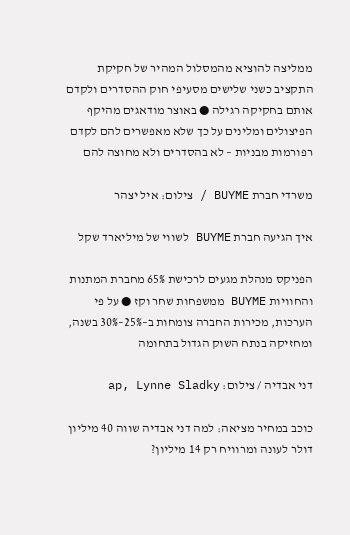ממליצה להוציא מהמסלול המהיר של חקיקת התקציב כשני שלישים מסעיפי חוק ההסדרים ולקדם אותם בחקיקה רגילה ● באוצר מודאגים מהיקף הפיצולים ומלינים על כך שלא מאפשרים להם לקדם רפורמות מבניות – לא בהסדרים ולא מחוצה להם

משרדי חברת BUYME / צילום: איל יצהר

איך הגיעה חברת BUYME לשווי של מיליארד שקל

הפניקס מנהלת מגעים לרכישת 65% מחברת המתנות והחוויות BUYME ממשפחות שחר וקז ● על פי הערכות, מכירות החברה צומחות ב–25%–30% בשנה, ומחזיקה בנתח השוק הגדול בתחומה

דני אבדיה / צילום: ap, Lynne Sladky

כוכב במחיר מציאה: למה דני אבדיה שווה 40 מיליון דולר לעונה ומרוויח רק 14 מיליון?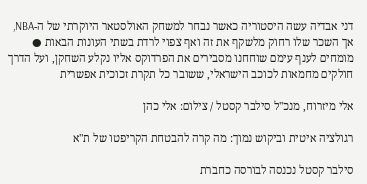דני אבדיה עשה היסטוריה כאשר נבחר למשחק האולסטאר היוקרתי של ה-NBA, אך השכר שלו רחוק מלשקף את זה ואף צפוי לרדת בשתי העונות הבאות ● מומחים לענף עימם שוחחנו מסבירים את הפרדוקס אליו נקלע השחקן, ועל הדרך חולקים מחמאות לכוכב הישראלי, ששובר כל תקרת זכוכית אפשרית

אלי מיזרוח, מנכ''ל סילבר קסטל / צילום: אלי כהן

רגולציה איטית וביקוש נמוך: מה קרה להבטחת הקריפטו של ת"א

סילבר קסטל נכנסה לבורסה כחברת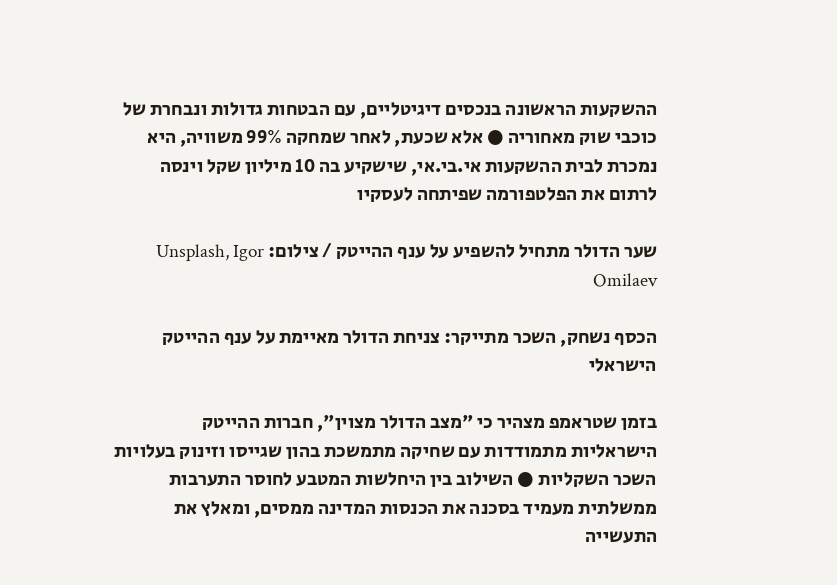ההשקעות הראשונה בנכסים דיגיטליים, עם הבטחות גדולות ונבחרת של כוכבי שוק מאחוריה ● אלא שכעת, לאחר שמחקה 99% משוויה, היא נמכרת לבית ההשקעות אי.בי.אי, שישקיע בה 10 מיליון שקל וינסה לרתום את הפלטפורמה שפיתחה לעסקיו

שער הדולר מתחיל להשפיע על ענף ההייטק / צילום: Unsplash, Igor Omilaev

הכסף נשחק, השכר מתייקר: צניחת הדולר מאיימת על ענף ההייטק הישראלי

בזמן שטראמפ מצהיר כי "מצב הדולר מצוין", חברות ההייטק הישראליות מתמודדות עם שחיקה מתמשכת בהון שגייסו וזינוק בעלויות השכר השקליות ● השילוב בין היחלשות המטבע לחוסר התערבות ממשלתית מעמיד בסכנה את הכנסות המדינה ממסים, ומאלץ את התעשייה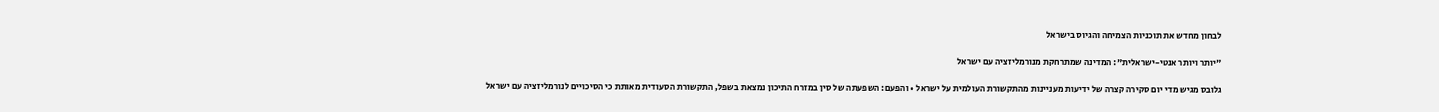לבחון מחדש את תוכניות הצמיחה והגיוס בישראל

"יותר ויותר אנטי-ישראלית": המדינה שמתרחקת מנורמליזציה עם ישראל

גלובס מגיש מדי יום סקירה קצרה של ידיעות מעניינות מהתקשורת העולמית על ישראל • והפעם: השפעתה של סין במזרח התיכון נמצאת בשפל, התקשורת הסעודית מאותת כי הסיכויים לנורמליזציה עם ישראל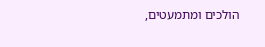הולכים ומתמעטים,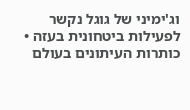וג'ימיני של גוגל נקשר לפעילות ביטחונית בעזה • כותרות העיתונים בעולם